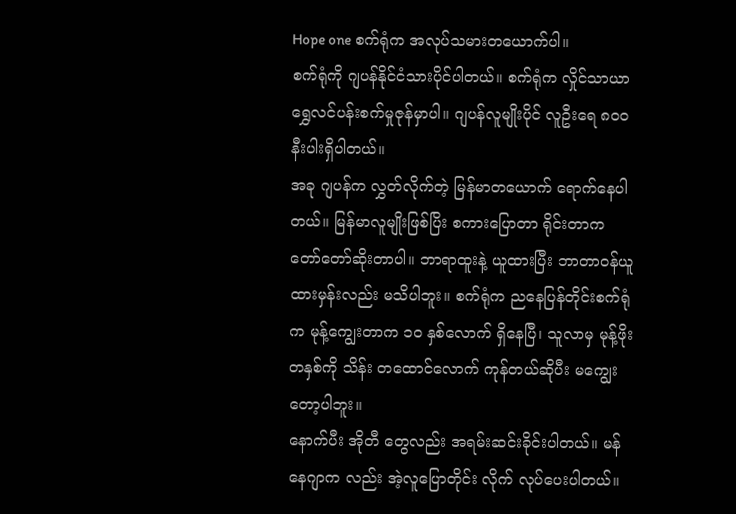Hope one စက်ရုံက အလုပ်သမားတယောက်ပါ။
စက်ရုံကို ဂျပန်နိုင်ငံသားပိုင်ပါတယ်။ စက်ရုံက လှိုင်သာယာ ရွှေလင်ပန်းစက်မှုဇုန်မှာပါ။ ဂျပန်လူမျိုးပိုင် လူဦးရေ ၈၀၀ နီးပါးရှိပါတယ်။
အခု ဂျပန်က လွှတ်လိုက်တဲ့ မြန်မာတယောက် ရောက်နေပါတယ်။ မြန်မာလူမျိုးဖြစ်ပြိး စကားပြောတာ ရိုင်းတာက တော်တော်ဆိုးတာပါ။ ဘာရာထူးနဲ့ ယူထားပြီး ဘာတာဝန်ယူထားမှန်းလည်း မသိပါဘူး။ စက်ရုံက ညနေပြန်တိုင်းစက်ရုံက မုန့်ကျွေးတာက ၁၀ နှစ်လောက် ရှိနေပြီ၊ သူလာမှ မုန့်ဖိုး တနှစ်ကို သိန်း တထောင်လောက် ကုန်တယ်ဆိုပီး မကျွေးတော့ပါဘူး။
နောက်ပီး အိုတီ တွေလည်း အရမ်းဆင်းခိုင်းပါတယ်။ မန်နေဂျာက လည်း အဲ့လူပြောတိုင်း လိုက် လုပ်ပေးပါတယ်။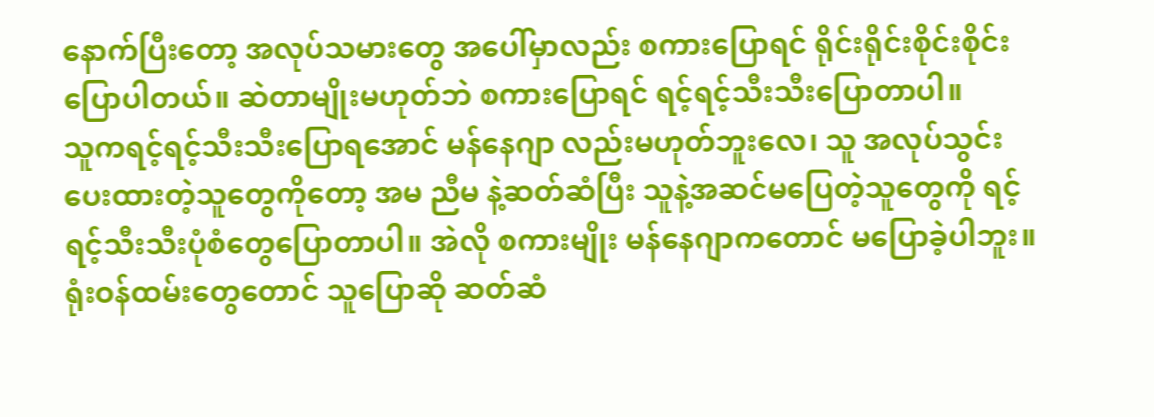နောက်ပြီးတော့ အလုပ်သမားတွေ အပေါ်မှာလည်း စကားပြောရင် ရိုင်းရိုင်းစိုင်းစိုင်းပြောပါတယ်။ ဆဲတာမျိုးမဟုတ်ဘဲ စကားပြောရင် ရင့်ရင့်သီးသီးပြောတာပါ။
သူကရင့်ရင့်သီးသီးပြောရအောင် မန်နေဂျာ လည်းမဟုတ်ဘူးလေ၊ သူ အလုပ်သွင်းပေးထားတဲ့သူတွေကိုတော့ အမ ညီမ နဲ့ဆတ်ဆံပြီး သူနဲ့အဆင်မပြေတဲ့သူတွေကို ရင့်ရင့်သီးသီးပုံစံတွေပြောတာပါ။ အဲလို စကားမျိုး မန်နေဂျာကတောင် မပြောခဲ့ပါဘူး။
ရုံးဝန်ထမ်းတွေတောင် သူပြောဆို ဆတ်ဆံ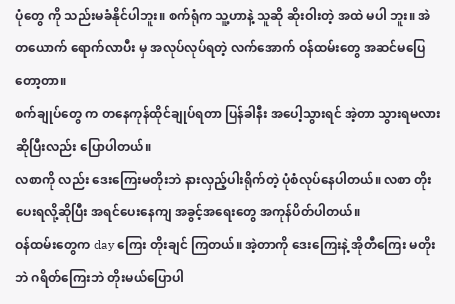ပုံတွေ ကို သည်းမခံနိုင်ပါဘူး။ စက်ရုံက သူ့ဟာနဲ့ သူဆို ဆိုးဝါးတဲ့ အထဲ မပါ ဘူး။ အဲတယောက် ရောက်လာပီး မှ အလုပ်လုပ်ရတဲ့ လက်အောက် ဝန်ထမ်းတွေ အဆင်မပြေတော့တာ။
စက်ချုပ်တွေ က တနေကုန်ထိုင်ချုပ်ရတာ ပြန်ခါနီး အပေါ့သွားရင် အဲ့တာ သွားရမလားဆိုပြီးလည်း ပြောပါတယ်။
လစာကို လည်း ဒေးကြေးမတိုးဘဲ နားလှည့်ပါးရိုက်တဲ့ ပုံစံလုပ်နေပါတယ်။ လစာ တိုးပေးရလို့ဆိုပြီး အရင်ပေးနေကျ အခွင့်အရေးတွေ အကုန်ပိတ်ပါတယ်။
ဝန်ထမ်းတွေက day ကြေး တိုးချင် ကြတယ်။ အဲ့တာကို ဒေးကြေးနဲ့ အိုတီကြေး မတိုးဘဲ ဂရိတ်ကြေးဘဲ တိုးမယ်ပြောပါ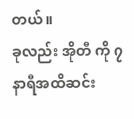တယ်။
ခုလည်း အိုတီ ကို ၇ နာရီအထိဆင်း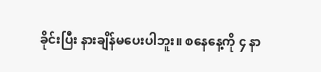ခိုင်းပြီး နားချိန်မပေးပါဘူး။ စနေနေ့ကို ၄ နာ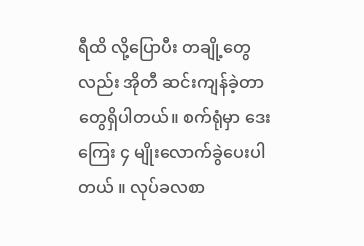ရီထိ လို့ပြောပီး တချို့တွေ လည်း အိုတီ ဆင်းကျန်ခဲ့တာတွေရှိပါတယ်။ စက်ရုံမှာ ဒေးကြေး ၄ မျိုးလောက်ခွဲပေးပါတယ် ။ လုပ်ခလစာ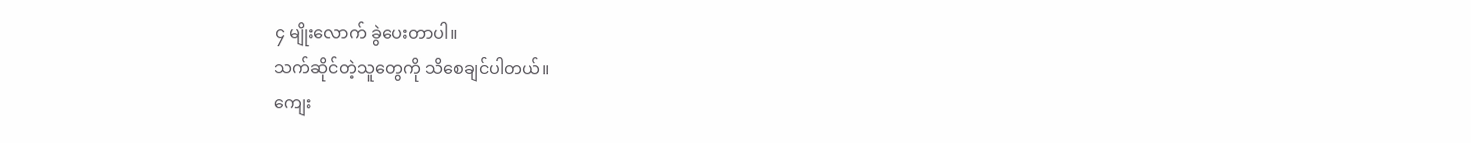၄ မျိုးလောက် ခွဲပေးတာပါ။
သက်ဆိုင်တဲ့သူတွေကို သိစေချင်ပါတယ်။
ကျေး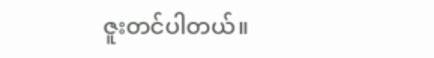ဇူးတင်ပါတယ်။